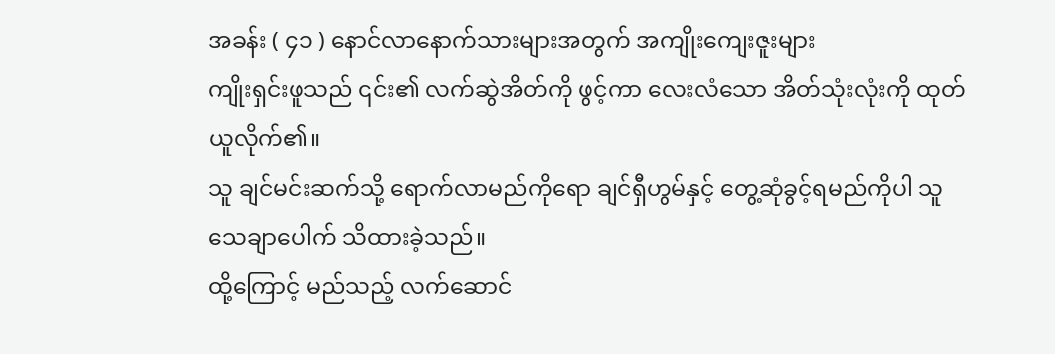အခန်း ( ၄၁ ) နောင်လာနောက်သားများအတွက် အကျိုးကျေးဇူးများ
ကျိုးရှင်းဖူသည် ၎င်း၏ လက်ဆွဲအိတ်ကို ဖွင့်ကာ လေးလံသော အိတ်သုံးလုံးကို ထုတ်ယူလိုက်၏။
သူ ချင်မင်းဆက်သို့ ရောက်လာမည်ကိုရော ချင်ရှီဟွမ်နှင့် တွေ့ဆုံခွင့်ရမည်ကိုပါ သူ သေချာပေါက် သိထားခဲ့သည်။
ထို့ကြောင့် မည်သည့် လက်ဆောင်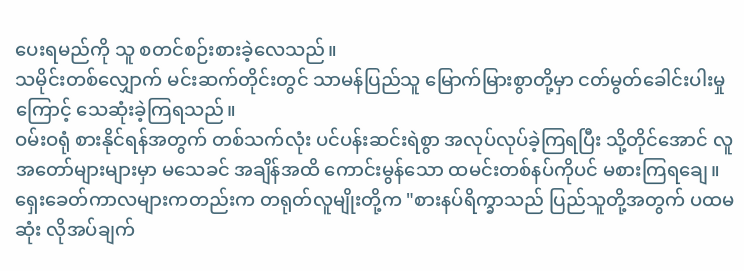ပေးရမည်ကို သူ စတင်စဉ်းစားခဲ့လေသည်။
သမိုင်းတစ်လျှောက် မင်းဆက်တိုင်းတွင် သာမန်ပြည်သူ မြောက်မြားစွာတို့မှာ ငတ်မွတ်ခေါင်းပါးမှုကြောင့် သေဆုံးခဲ့ကြရသည်။
ဝမ်းဝရုံ စားနိုင်ရန်အတွက် တစ်သက်လုံး ပင်ပန်းဆင်းရဲစွာ အလုပ်လုပ်ခဲ့ကြရပြီး သို့တိုင်အောင် လူအတော်များများမှာ မသေခင် အချိန်အထိ ကောင်းမွန်သော ထမင်းတစ်နပ်ကိုပင် မစားကြရချေ။
ရှေးခေတ်ကာလများကတည်းက တရုတ်လူမျိုးတို့က "စားနပ်ရိက္ခာသည် ပြည်သူတို့အတွက် ပထမဆုံး လိုအပ်ချက်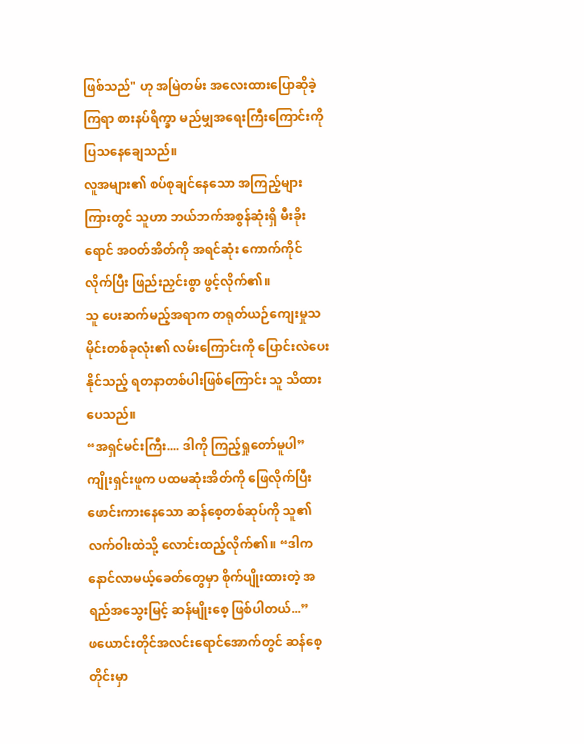ဖြစ်သည်" ဟု အမြဲတမ်း အလေးထားပြောဆိုခဲ့ကြရာ စားနပ်ရိက္ခာ မည်မျှအရေးကြီးကြောင်းကို ပြသနေချေသည်။
လူအများ၏ စပ်စုချင်နေသော အကြည့်များကြားတွင် သူဟာ ဘယ်ဘက်အစွန်ဆုံးရှိ မီးခိုးရောင် အဝတ်အိတ်ကို အရင်ဆုံး ကောက်ကိုင်လိုက်ပြီး ဖြည်းညှင်းစွာ ဖွင့်လိုက်၏။
သူ ပေးဆက်မည့်အရာက တရုတ်ယဉ်ကျေးမှုသမိုင်းတစ်ခုလုံး၏ လမ်းကြောင်းကို ပြောင်းလဲပေးနိုင်သည့် ရတနာတစ်ပါးဖြစ်ကြောင်း သူ သိထားပေသည်။
“အရှင်မင်းကြီး.... ဒါကို ကြည့်ရှုတော်မူပါ” ကျိုးရှင်းဖူက ပထမဆုံးအိတ်ကို ဖြေလိုက်ပြီး ဖောင်းကားနေသော ဆန်စေ့တစ်ဆုပ်ကို သူ၏ လက်ဝါးထဲသို့ လောင်းထည့်လိုက်၏။ “ဒါက နောင်လာမယ့်ခေတ်တွေမှာ စိုက်ပျိုးထားတဲ့ အရည်အသွေးမြင့် ဆန်မျိုးစေ့ ဖြစ်ပါတယ်...”
ဖယောင်းတိုင်အလင်းရောင်အောက်တွင် ဆန်စေ့တိုင်းမှာ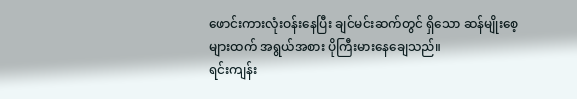ဖောင်းကားလုံးဝန်းနေပြီး ချင်မင်းဆက်တွင် ရှိသော ဆန်မျိုးစေ့များထက် အရွယ်အစား ပိုကြီးမားနေချေသည်။
ရင်းကျန်း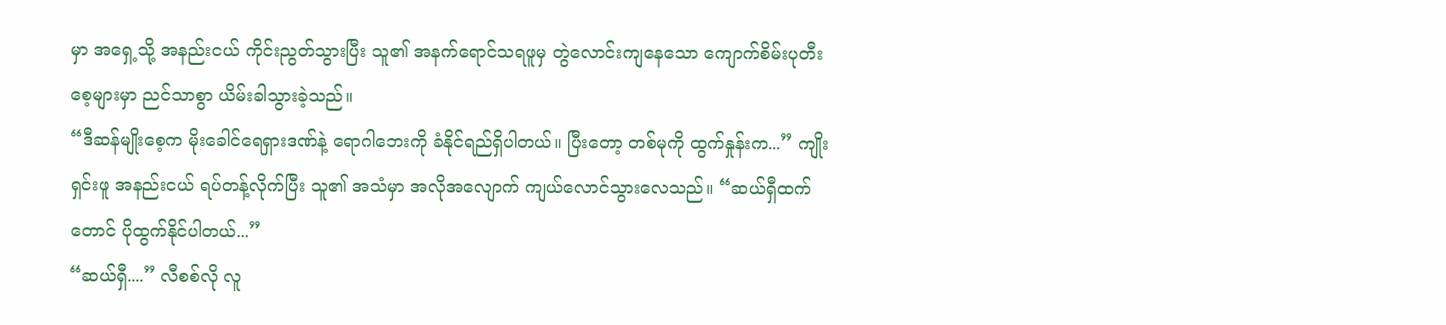မှာ အရှေ့သို့ အနည်းငယ် ကိုင်းညွတ်သွားပြီး သူ၏ အနက်ရောင်သရဖူမှ တွဲလောင်းကျနေသော ကျောက်စိမ်းပုတီးစေ့များမှာ ညင်သာစွာ ယိမ်းခါသွားခဲ့သည်။
“ဒီဆန်မျိုးစေ့က မိုးခေါင်ရေရှားဒဏ်နဲ့ ရောဂါဘေးကို ခံနိုင်ရည်ရှိပါတယ်။ ပြီးတော့ တစ်မုကို ထွက်နှုန်းက...” ကျိုးရှင်းဖူ အနည်းငယ် ရပ်တန့်လိုက်ပြီး သူ၏ အသံမှာ အလိုအလျောက် ကျယ်လောင်သွားလေသည်။ “ဆယ်ရှီထက်တောင် ပိုထွက်နိုင်ပါတယ်...”
“ဆယ်ရှီ....” လီစစ်လို လူ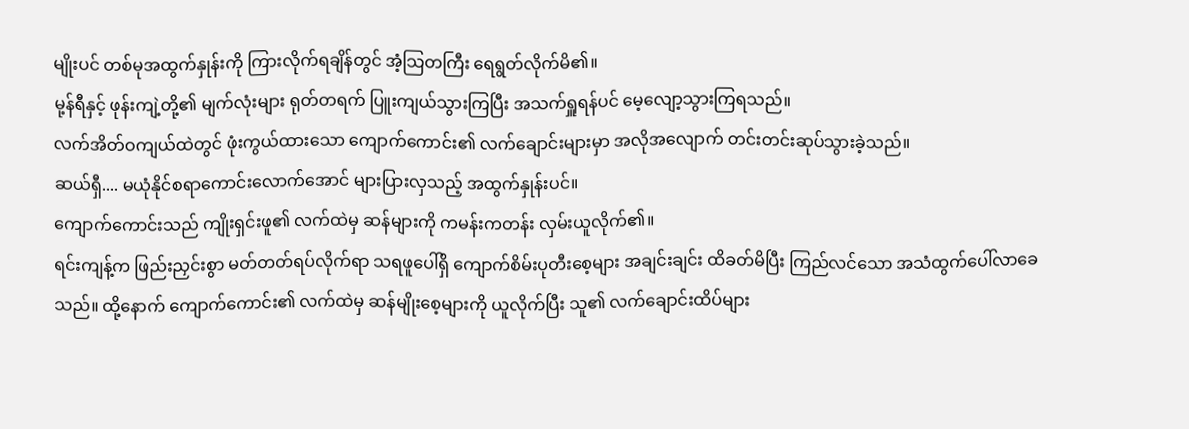မျိုးပင် တစ်မုအထွက်နှုန်းကို ကြားလိုက်ရချိန်တွင် အံ့သြတကြီး ရေရွတ်လိုက်မိ၏။
မု့န်ရီနှင့် ဖုန်းကျဲ့တို့၏ မျက်လုံးများ ရုတ်တရက် ပြူးကျယ်သွားကြပြီး အသက်ရှူရန်ပင် မေ့လျော့သွားကြရသည်။
လက်အိတ်ဝကျယ်ထဲတွင် ဖုံးကွယ်ထားသော ကျောက်ကောင်း၏ လက်ချောင်းများမှာ အလိုအလျောက် တင်းတင်းဆုပ်သွားခဲ့သည်။
ဆယ်ရှီ.... မယုံနိုင်စရာကောင်းလောက်အောင် များပြားလှသည့် အထွက်နှုန်းပင်။
ကျောက်ကောင်းသည် ကျိုးရှင်းဖူ၏ လက်ထဲမှ ဆန်များကို ကမန်းကတန်း လှမ်းယူလိုက်၏။
ရင်းကျန့်က ဖြည်းညှင်းစွာ မတ်တတ်ရပ်လိုက်ရာ သရဖူပေါ်ရှိ ကျောက်စိမ်းပုတီးစေ့များ အချင်းချင်း ထိခတ်မိပြီး ကြည်လင်သော အသံထွက်ပေါ်လာခေသည်။ ထို့နောက် ကျောက်ကောင်း၏ လက်ထဲမှ ဆန်မျိုးစေ့များကို ယူလိုက်ပြီး သူ၏ လက်ချောင်းထိပ်များ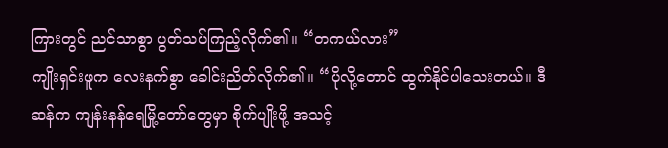ကြားတွင် ညင်သာစွာ ပွတ်သပ်ကြည့်လိုက်၏။ “တကယ်လား”
ကျိုးရှင်းဖူက လေးနက်စွာ ခေါင်းညိတ်လိုက်၏။ “ပိုလို့တောင် ထွက်နိုင်ပါသေးတယ်။ ဒီဆန်က ကျန်းနန်ရေမြို့တော်တွေမှာ စိုက်ပျိုးဖို့ အသင့်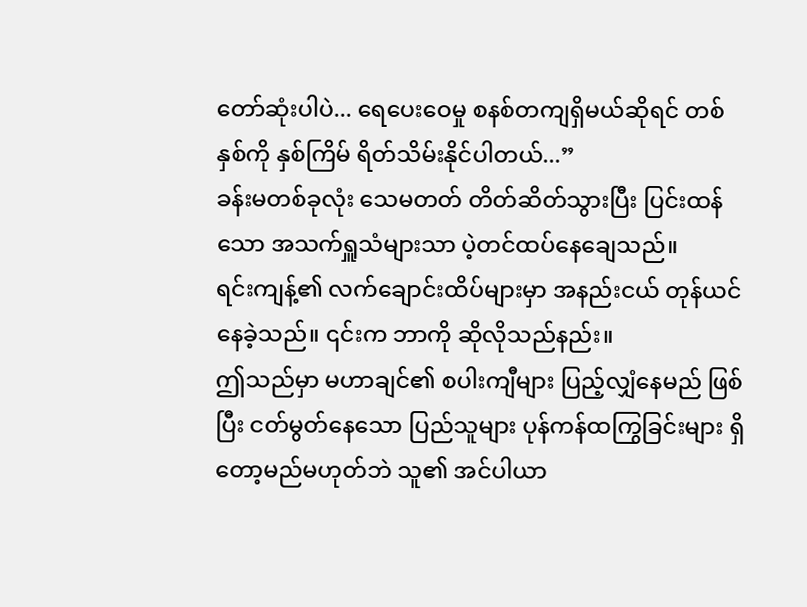တော်ဆုံးပါပဲ... ရေပေးဝေမှု စနစ်တကျရှိမယ်ဆိုရင် တစ်နှစ်ကို နှစ်ကြိမ် ရိတ်သိမ်းနိုင်ပါတယ်...”
ခန်းမတစ်ခုလုံး သေမတတ် တိတ်ဆိတ်သွားပြီး ပြင်းထန်သော အသက်ရှူသံများသာ ပဲ့တင်ထပ်နေချေသည်။
ရင်းကျန့်၏ လက်ချောင်းထိပ်များမှာ အနည်းငယ် တုန်ယင်နေခဲ့သည်။ ၎င်းက ဘာကို ဆိုလိုသည်နည်း။
ဤသည်မှာ မဟာချင်၏ စပါးကျီများ ပြည့်လျှံနေမည် ဖြစ်ပြီး ငတ်မွတ်နေသော ပြည်သူများ ပုန်ကန်ထကြွခြင်းများ ရှိတော့မည်မဟုတ်ဘဲ သူ၏ အင်ပါယာ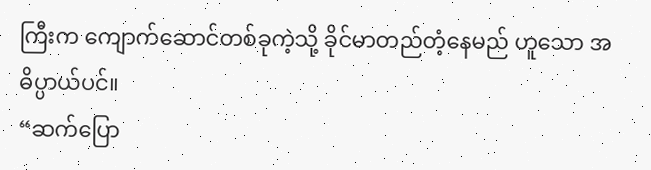ကြီးက ကျောက်ဆောင်တစ်ခုကဲ့သို့ ခိုင်မာတည်တံ့နေမည် ဟူသော အဓိပ္ပာယ်ပင်။
“ဆက်ပြော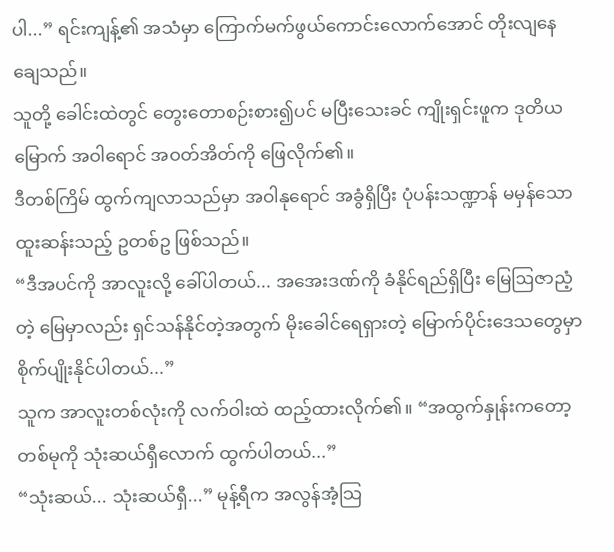ပါ...” ရင်းကျန့်၏ အသံမှာ ကြောက်မက်ဖွယ်ကောင်းလောက်အောင် တိုးလျနေချေသည်။
သူတို့ ခေါင်းထဲတွင် တွေးတောစဉ်းစား၍ပင် မပြီးသေးခင် ကျိုးရှင်းဖူက ဒုတိယမြောက် အဝါရောင် အဝတ်အိတ်ကို ဖြေလိုက်၏။
ဒီတစ်ကြိမ် ထွက်ကျလာသည်မှာ အဝါနုရောင် အခွံရှိပြီး ပုံပန်းသဏ္ဍာန် မမှန်သော ထူးဆန်းသည့် ဥတစ်ဥ ဖြစ်သည်။
“ဒီအပင်ကို အာလူးလို့ ခေါ်ပါတယ်... အအေးဒဏ်ကို ခံနိုင်ရည်ရှိပြီး မြေဩဇာညံ့တဲ့ မြေမှာလည်း ရှင်သန်နိုင်တဲ့အတွက် မိုးခေါင်ရေရှားတဲ့ မြောက်ပိုင်းဒေသတွေမှာ စိုက်ပျိုးနိုင်ပါတယ်...”
သူက အာလူးတစ်လုံးကို လက်ဝါးထဲ ထည့်ထားလိုက်၏။ “အထွက်နှုန်းကတော့ တစ်မုကို သုံးဆယ်ရှီလောက် ထွက်ပါတယ်...”
“သုံးဆယ်... သုံးဆယ်ရှီ...” မုန့်ရီက အလွန်အံ့သြ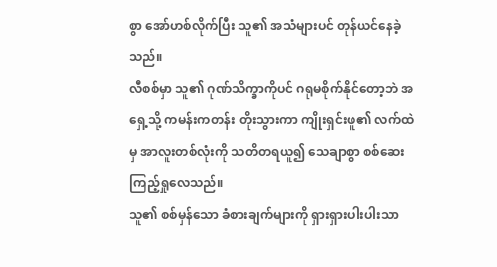စွာ အော်ဟစ်လိုက်ပြီး သူ၏ အသံများပင် တုန်ယင်နေခဲ့သည်။
လီစစ်မှာ သူ၏ ဂုဏ်သိက္ခာကိုပင် ဂရုမစိုက်နိုင်တော့ဘဲ အရှေ့သို့ ကမန်းကတန်း တိုးသွားကာ ကျိုးရှင်းဖူ၏ လက်ထဲမှ အာလူးတစ်လုံးကို သတိတရယူ၍ သေချာစွာ စစ်ဆေးကြည့်ရှုလေသည်။
သူ၏ စစ်မှန်သော ခံစားချက်များကို ရှားရှားပါးပါးသာ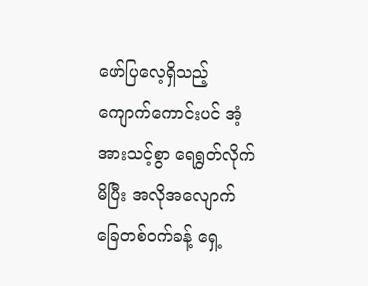ဖော်ပြလေ့ရှိသည့် ကျောက်ကောင်းပင် အံ့အားသင့်စွာ ရေရွတ်လိုက်မိပြီး အလိုအလျောက် ခြေတစ်ဝက်ခန့် ရှေ့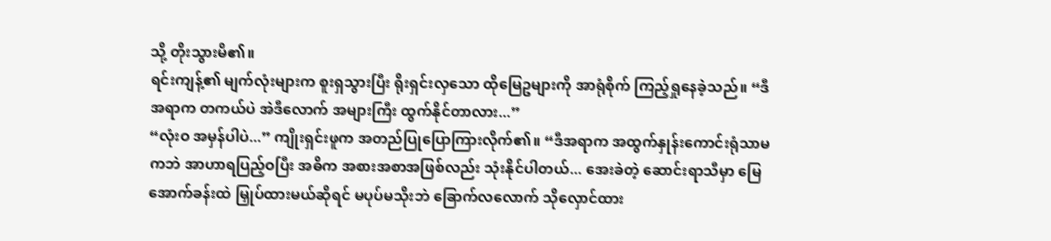သို့ တိုးသွားမိ၏။
ရင်းကျန့်၏ မျက်လုံးများက စူးရှသွားပြီး ရိုးရှင်းလှသော ထိုမြေဥများကို အာရုံစိုက် ကြည့်ရှုနေခဲ့သည်။ “ဒီအရာက တကယ်ပဲ အဲဒီလောက် အများကြီး ထွက်နိုင်တာလား...”
“လုံးဝ အမှန်ပါပဲ...” ကျိုးရှင်းဖူက အတည်ပြုပြောကြားလိုက်၏။ “ဒီအရာက အထွက်နှုန်းကောင်းရုံသာမကဘဲ အာဟာရပြည့်ဝပြီး အဓိက အစားအစာအဖြစ်လည်း သုံးနိုင်ပါတယ်... အေးခဲတဲ့ ဆောင်းရာသီမှာ မြေအောက်ခန်းထဲ မြှုပ်ထားမယ်ဆိုရင် မပုပ်မသိုးဘဲ ခြောက်လလောက် သိုလှောင်ထား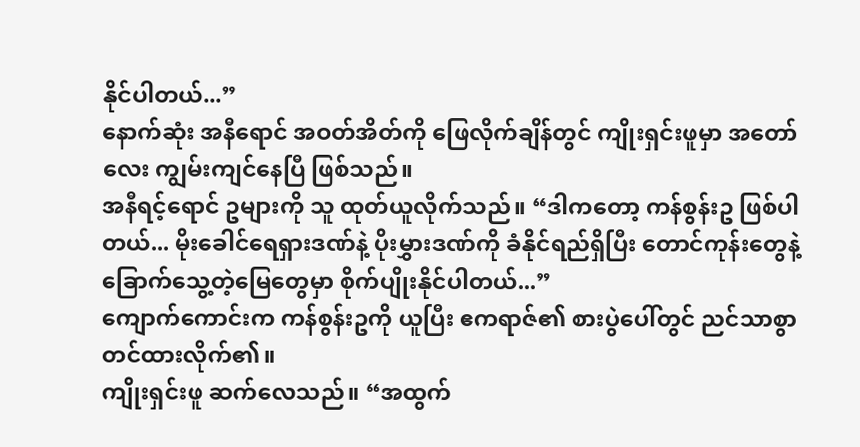နိုင်ပါတယ်...”
နောက်ဆုံး အနီရောင် အဝတ်အိတ်ကို ဖြေလိုက်ချိန်တွင် ကျိုးရှင်းဖူမှာ အတော်လေး ကျွမ်းကျင်နေပြီ ဖြစ်သည်။
အနီရင့်ရောင် ဥများကို သူ ထုတ်ယူလိုက်သည်။ “ဒါကတော့ ကန်စွန်းဥ ဖြစ်ပါတယ်... မိုးခေါင်ရေရှားဒဏ်နဲ့ ပိုးမွှားဒဏ်ကို ခံနိုင်ရည်ရှိပြီး တောင်ကုန်းတွေနဲ့ ခြောက်သွေ့တဲ့မြေတွေမှာ စိုက်ပျိုးနိုင်ပါတယ်...”
ကျောက်ကောင်းက ကန်စွန်းဥကို ယူပြီး ဧကရာဇ်၏ စားပွဲပေါ်တွင် ညင်သာစွာ တင်ထားလိုက်၏။
ကျိုးရှင်းဖူ ဆက်လေသည်။ “အထွက်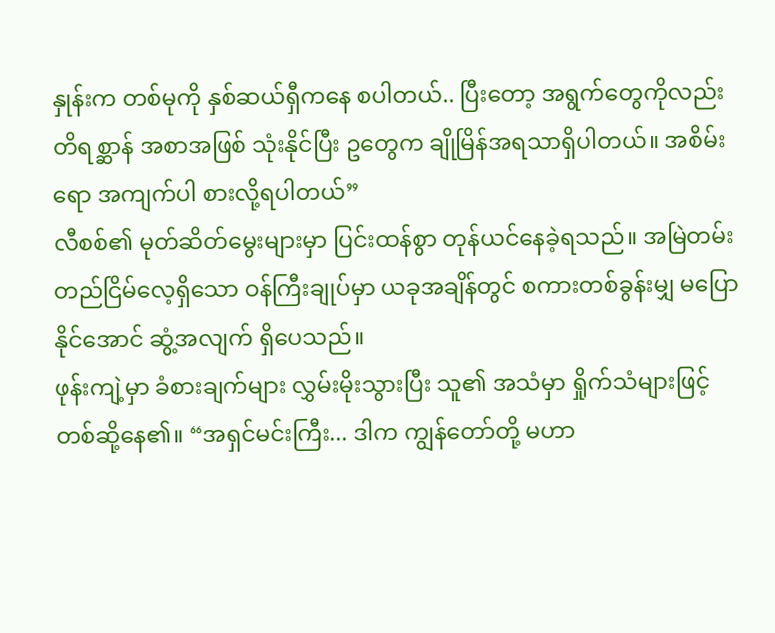နှုန်းက တစ်မုကို နှစ်ဆယ်ရှီကနေ စပါတယ်.. ပြီးတော့ အရွက်တွေကိုလည်း တိရစ္ဆာန် အစာအဖြစ် သုံးနိုင်ပြီး ဥတွေက ချိုမြိန်အရသာရှိပါတယ်။ အစိမ်းရော အကျက်ပါ စားလို့ရပါတယ်”
လီစစ်၏ မုတ်ဆိတ်မွေးများမှာ ပြင်းထန်စွာ တုန်ယင်နေခဲ့ရသည်။ အမြဲတမ်း တည်ငြိမ်လေ့ရှိသော ဝန်ကြီးချုပ်မှာ ယခုအချိန်တွင် စကားတစ်ခွန်းမျှ မပြောနိုင်အောင် ဆွံ့အလျက် ရှိပေသည်။
ဖုန်းကျဲ့မှာ ခံစားချက်များ လွှမ်းမိုးသွားပြီး သူ၏ အသံမှာ ရှိုက်သံများဖြင့် တစ်ဆို့နေ၏။ “အရှင်မင်းကြီး... ဒါက ကျွန်တော်တို့ မဟာ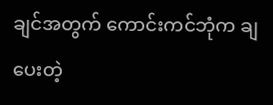ချင်အတွက် ကောင်းကင်ဘုံက ချပေးတဲ့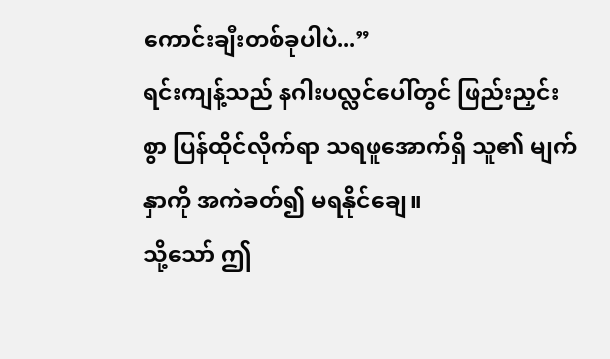ကောင်းချီးတစ်ခုပါပဲ...”
ရင်းကျန့်သည် နဂါးပလ္လင်ပေါ်တွင် ဖြည်းညှင်းစွာ ပြန်ထိုင်လိုက်ရာ သရဖူအောက်ရှိ သူ၏ မျက်နှာကို အကဲခတ်၍ မရနိုင်ချေ။
သို့သော် ဤ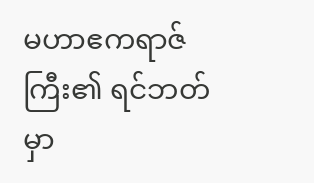မဟာဧကရာဇ်ကြီး၏ ရင်ဘတ်မှာ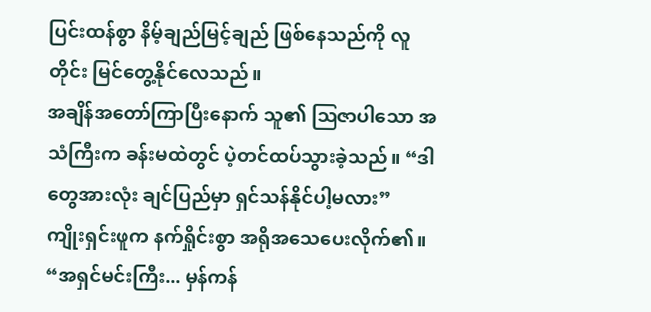ပြင်းထန်စွာ နိမ့်ချည်မြင့်ချည် ဖြစ်နေသည်ကို လူတိုင်း မြင်တွေ့နိုင်လေသည်။
အချိန်အတော်ကြာပြီးနောက် သူ၏ ဩဇာပါသော အသံကြီးက ခန်းမထဲတွင် ပဲ့တင်ထပ်သွားခဲ့သည်။ “ဒါတွေအားလုံး ချင်ပြည်မှာ ရှင်သန်နိုင်ပါ့မလား”
ကျိုးရှင်းဖူက နက်ရှိုင်းစွာ အရိုအသေပေးလိုက်၏။ “အရှင်မင်းကြီး... မှန်ကန်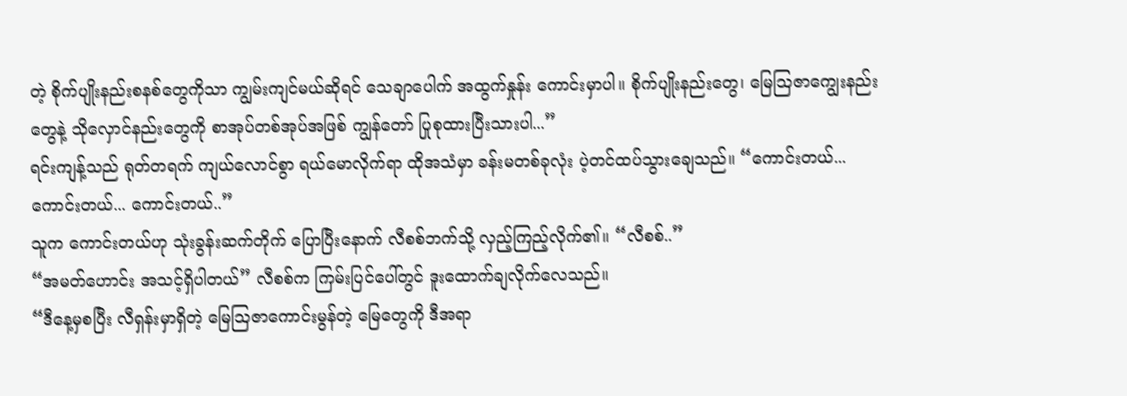တဲ့ စိုက်ပျိုးနည်းစနစ်တွေကိုသာ ကျွမ်းကျင်မယ်ဆိုရင် သေချာပေါက် အထွက်နှုန်း ကောင်းမှာပါ။ စိုက်ပျိုးနည်းတွေ၊ မြေဩဇာကျွေးနည်းတွေနဲ့ သိုလှောင်နည်းတွေကို စာအုပ်တစ်အုပ်အဖြစ် ကျွန်တော် ပြုစုထားပြီးသားပါ...”
ရင်းကျန့်သည် ရုတ်တရက် ကျယ်လောင်စွာ ရယ်မောလိုက်ရာ ထိုအသံမှာ ခန်းမတစ်ခုလုံး ပဲ့တင်ထပ်သွားချေသည်။ “ကောင်းတယ်... ကောင်းတယ်... ကောင်းတယ်..”
သူက ကောင်းတယ်ဟု သုံးခွန်းဆက်တိုက် ပြောပြီးနောက် လီစစ်ဘက်သို့ လှည့်ကြည့်လိုက်၏။ “လီစစ်..”
“အမတ်ဟောင်း အသင့်ရှိပါတယ်” လီစစ်က ကြမ်းပြင်ပေါ်တွင် ဒူးထောက်ချလိုက်လေသည်။
“ဒီနေ့မှစပြီး လီရှန်းမှာရှိတဲ့ မြေဩဇာကောင်းမွန်တဲ့ မြေတွေကို ဒီအရာ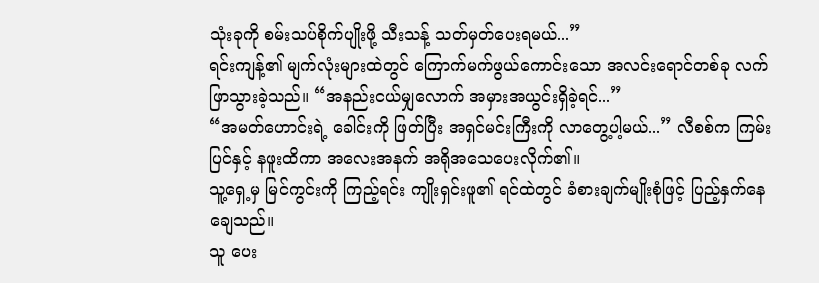သုံးခုကို စမ်းသပ်စိုက်ပျိုးဖို့ သီးသန့် သတ်မှတ်ပေးရမယ်...”
ရင်းကျန့်၏ မျက်လုံးများထဲတွင် ကြောက်မက်ဖွယ်ကောင်းသော အလင်းရောင်တစ်ခု လက်ဖြာသွားခဲ့သည်။ “အနည်းငယ်မျှလောက် အမှားအယွင်းရှိခဲ့ရင်...”
“အမတ်ဟောင်းရဲ့ ခေါင်းကို ဖြတ်ပြီး အရှင်မင်းကြီးကို လာတွေ့ပါ့မယ်...” လီစစ်က ကြမ်းပြင်နှင့် နဖူးထိကာ အလေးအနက် အရိုအသေပေးလိုက်၏။
သူ့ရှေ့မှ မြင်ကွင်းကို ကြည့်ရင်း ကျိုးရှင်းဖူ၏ ရင်ထဲတွင် ခံစားချက်မျိုးစုံဖြင့် ပြည့်နှက်နေချေသည်။
သူ ပေး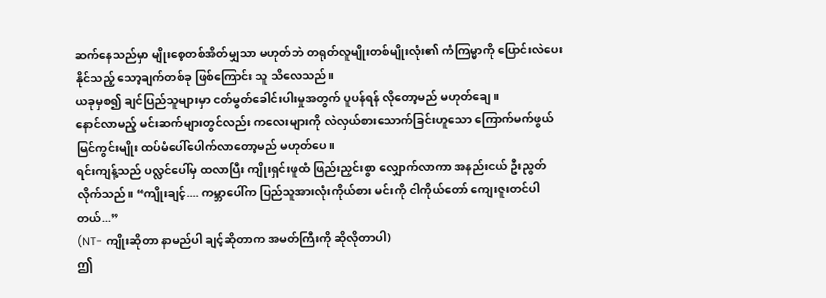ဆက်နေသည်မှာ မျိုးစေ့တစ်အိတ်မျှသာ မဟုတ်ဘဲ တရုတ်လူမျိုးတစ်မျိုးလုံး၏ ကံကြမ္မာကို ပြောင်းလဲပေးနိုင်သည့် သော့ချက်တစ်ခု ဖြစ်ကြောင်း သူ သိလေသည်။
ယခုမှစ၍ ချင်ပြည်သူများမှာ ငတ်မွတ်ခေါင်းပါးမှုအတွက် ပူပန်ရန် လိုတော့မည် မဟုတ်ချေ။
နောင်လာမည့် မင်းဆက်များတွင်လည်း ကလေးများကို လဲလှယ်စားသောက်ခြင်းဟူသော ကြောက်မက်ဖွယ် မြင်ကွင်းမျိုး ထပ်မံပေါ်ပေါက်လာတော့မည် မဟုတ်ပေ။
ရင်းကျန့်သည် ပလ္လင်ပေါ်မှ ထလာပြီး ကျိုးရှင်းဖူထံ ဖြည်းညှင်းစွာ လျှောက်လာကာ အနည်းငယ် ဦးညွတ်လိုက်သည်။ “ကျိုးချင့်.... ကမ္ဘာပေါ်က ပြည်သူအားလုံးကိုယ်စား မင်းကို ငါကိုယ်တော် ကျေးဇူးတင်ပါတယ်...”
(NT- ကျိုးဆိုတာ နာမည်ပါ ချင့်ဆိုတာက အမတ်ကြီးကို ဆိုလိုတာပါ)
ဤ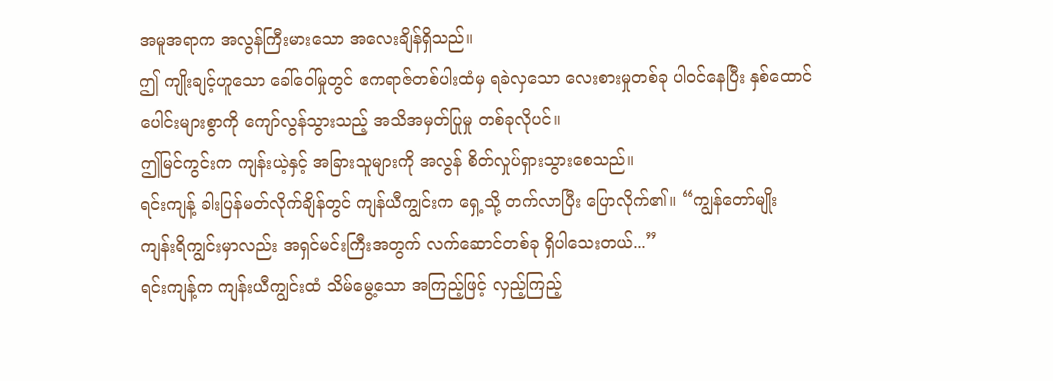အမူအရာက အလွန်ကြီးမားသော အလေးချိန်ရှိသည်။
ဤ ကျိုးချင့်ဟူသော ခေါ်ဝေါ်မှုတွင် ဧကရာဇ်တစ်ပါးထံမှ ရခဲလှသော လေးစားမှုတစ်ခု ပါဝင်နေပြီး နှစ်ထောင်ပေါင်းများစွာကို ကျော်လွန်သွားသည့် အသိအမှတ်ပြုမှု တစ်ခုလိုပင်။
ဤမြင်ကွင်းက ကျန်းယဲ့နှင့် အခြားသူများကို အလွန် စိတ်လှုပ်ရှားသွားစေသည်။
ရင်းကျန့် ခါးပြန်မတ်လိုက်ချိန်တွင် ကျန်ယီကျွင်းက ရှေ့သို့ တက်လာပြီး ပြောလိုက်၏။ “ကျွန်တော်မျိုး ကျန်းရိကျွင်းမှာလည်း အရှင်မင်းကြီးအတွက် လက်ဆောင်တစ်ခု ရှိပါသေးတယ်...”
ရင်းကျန့်က ကျန်းယီကျွင်းထံ သိမ်မွေ့သော အကြည့်ဖြင့် လှည့်ကြည့်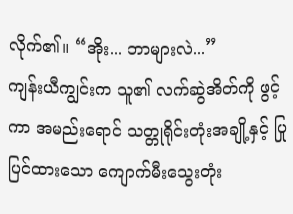လိုက်၏။ “အိုး... ဘာများလဲ...”
ကျန်းယီကျွင်းက သူ၏ လက်ဆွဲအိတ်ကို ဖွင့်ကာ အမည်းရောင် သတ္တုရိုင်းတုံးအချို့နှင့် ပြုပြင်ထားသော ကျောက်မီးသွေးတုံး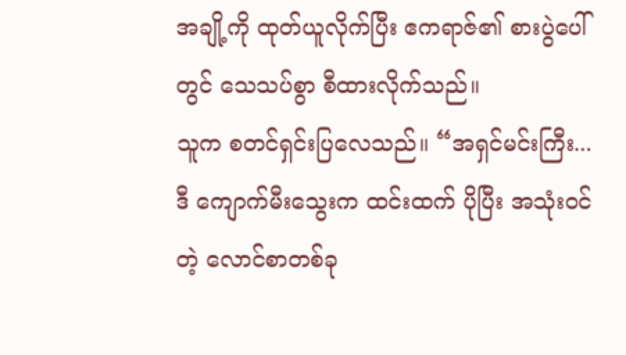အချို့ကို ထုတ်ယူလိုက်ပြီး ဧကရာဇ်၏ စားပွဲပေါ်တွင် သေသပ်စွာ စီထားလိုက်သည်။
သူက စတင်ရှင်းပြလေသည်။ “အရှင်မင်းကြီး... ဒီ ကျောက်မီးသွေးက ထင်းထက် ပိုပြီး အသုံးဝင်တဲ့ လောင်စာတစ်ခု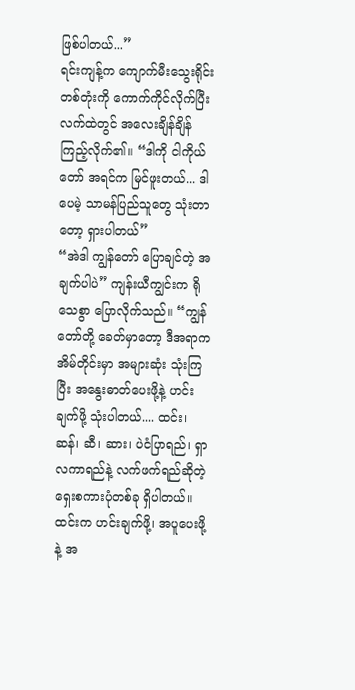ဖြစ်ပါတယ်...”
ရင်းကျန့်က ကျောက်မီးသွေးရိုင်း တစ်တုံးကို ကောက်ကိုင်လိုက်ပြီး လက်ထဲတွင် အလေးချိန်ချိန်ကြည့်လိုက်၏။ “ဒါကို ငါကိုယ်တော် အရင်က မြင်ဖူးတယ်... ဒါပေမဲ့ သာမန်ပြည်သူတွေ သုံးတာတော့ ရှားပါတယ်”
“အဲဒါ ကျွန်တော် ပြောချင်တဲ့ အချက်ပါပဲ” ကျန်းယီကျွင်းက ရိုသေစွာ ပြောလိုက်သည်။ “ကျွန်တော်တို့ ခေတ်မှာတော့ ဒီအရာက အိမ်တိုင်းမှာ အများဆုံး သုံးကြပြီး အနွေးဓာတ်ပေးဖို့နဲ့ ဟင်းချက်ဖို့ သုံးပါတယ်.... ထင်း၊ ဆန်၊ ဆီ၊ ဆား၊ ပဲငံပြာရည်၊ ရှာလကာရည်နဲ့ လက်ဖက်ရည်ဆိုတဲ့ ရှေးစကားပုံတစ်ခု ရှိပါတယ်။ ထင်းက ဟင်းချက်ဖို့၊ အပူပေးဖို့နဲ့ အ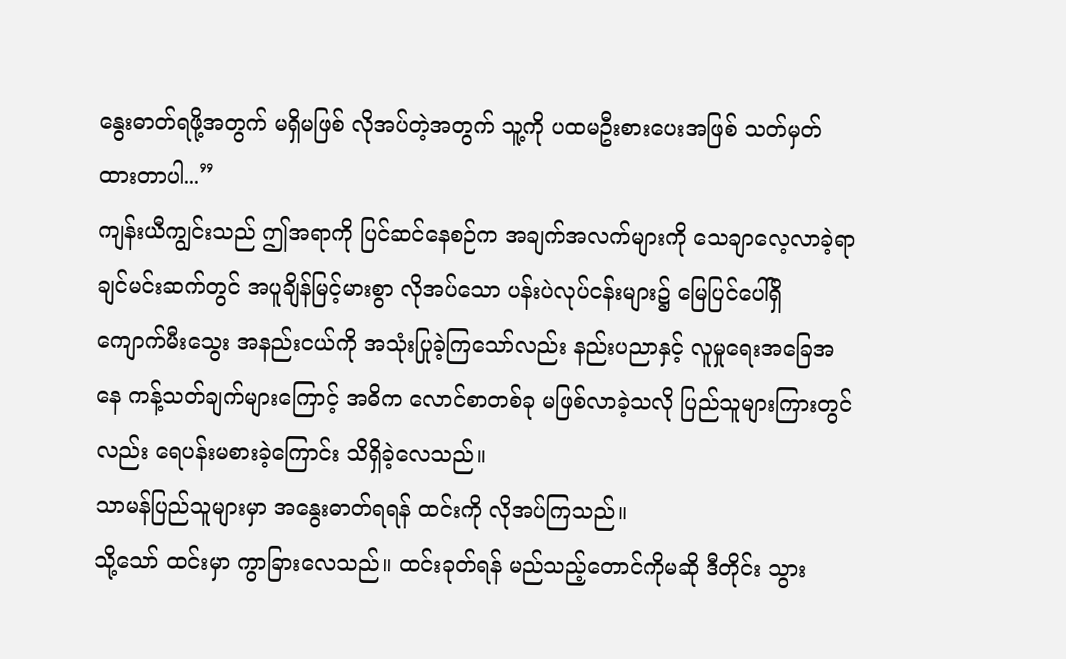နွေးဓာတ်ရဖို့အတွက် မရှိမဖြစ် လိုအပ်တဲ့အတွက် သူ့ကို ပထမဦးစားပေးအဖြစ် သတ်မှတ်ထားတာပါ...”
ကျန်းယီကျွင်းသည် ဤအရာကို ပြင်ဆင်နေစဉ်က အချက်အလက်များကို သေချာလေ့လာခဲ့ရာ ချင်မင်းဆက်တွင် အပူချိန်မြင့်မားစွာ လိုအပ်သော ပန်းပဲလုပ်ငန်းများ၌ မြေပြင်ပေါ်ရှိ ကျောက်မီးသွေး အနည်းငယ်ကို အသုံးပြုခဲ့ကြသော်လည်း နည်းပညာနှင့် လူမှုရေးအခြေအနေ ကန့်သတ်ချက်များကြောင့် အဓိက လောင်စာတစ်ခု မဖြစ်လာခဲ့သလို ပြည်သူများကြားတွင်လည်း ရေပန်းမစားခဲ့ကြောင်း သိရှိခဲ့လေသည်။
သာမန်ပြည်သူများမှာ အနွေးဓာတ်ရရန် ထင်းကို လိုအပ်ကြသည်။
သို့သော် ထင်းမှာ ကွာခြားလေသည်။ ထင်းခုတ်ရန် မည်သည့်တောင်ကိုမဆို ဒီတိုင်း သွား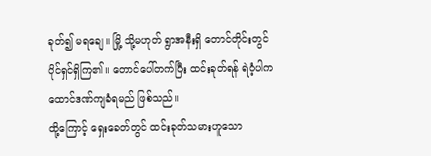ခုတ်၍ မရချေ။ မြို့ သို့မဟုတ် ရွာအနီးရှိ တောင်တိုင်းတွင် ပိုင်ရှင်ရှိကြ၏။ တောင်ပေါ်တက်ပြီး ထင်းခုတ်ရန် ရဲဝံ့ပါက ထောင်ဒဏ်ကျခံရမည် ဖြစ်သည်။
ထို့ကြောင့် ရှေးခေတ်တွင် ထင်းခုတ်သမားဟူသော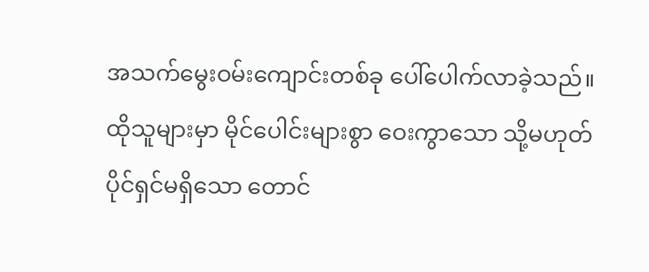အသက်မွေးဝမ်းကျောင်းတစ်ခု ပေါ်ပေါက်လာခဲ့သည်။ ထိုသူများမှာ မိုင်ပေါင်းများစွာ ဝေးကွာသော သို့မဟုတ် ပိုင်ရှင်မရှိသော တောင်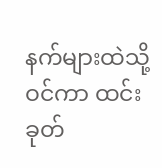နက်များထဲသို့ ဝင်ကာ ထင်းခုတ်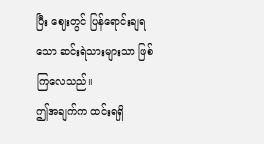ပြီး ဈေးတွင် ပြန်ရောင်းချရသော ဆင်းရဲသားများသာ ဖြစ်ကြလေသည်။
ဤအချက်က ထင်းရရှိ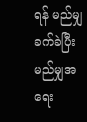ရန် မည်မျှခက်ခဲပြီး မည်မျှအရေး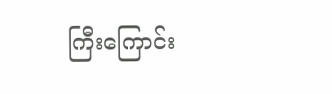ကြီးကြောင်း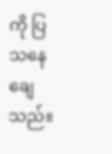ကို ပြသနေချေသည်။